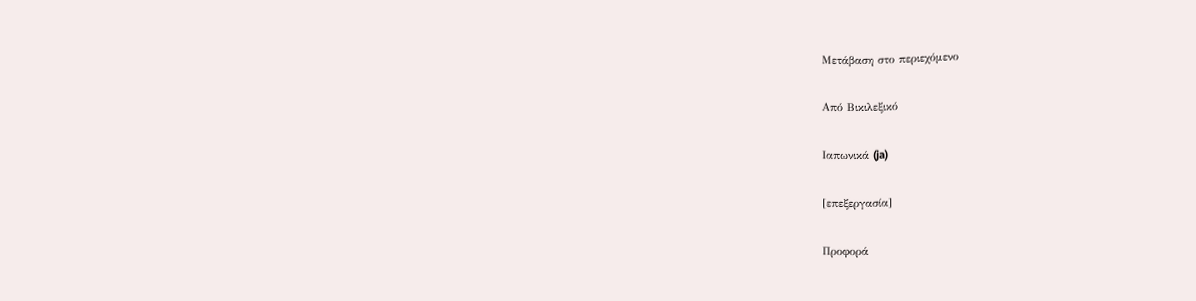Μετάβαση στο περιεχόμενο

Από Βικιλεξικό

Ιαπωνικά (ja)

[επεξεργασία]

Προφορά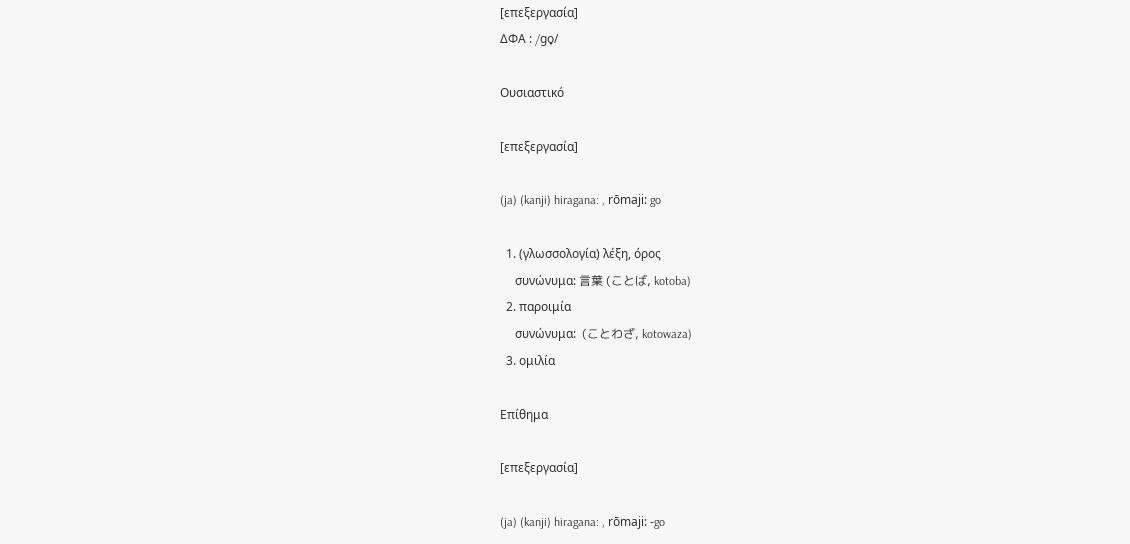[επεξεργασία]
ΔΦΑ : /ɡo̞/

Ουσιαστικό

[επεξεργασία]

(ja) (kanji) hiragana: , rōmaji: go

  1. (γλωσσολογία) λέξη, όρος
     συνώνυμα: 言葉 (ことば, kotoba)
  2. παροιμία
     συνώνυμα:  (ことわざ, kotowaza)
  3. ομιλία

Επίθημα

[επεξεργασία]

(ja) (kanji) hiragana: , rōmaji: -go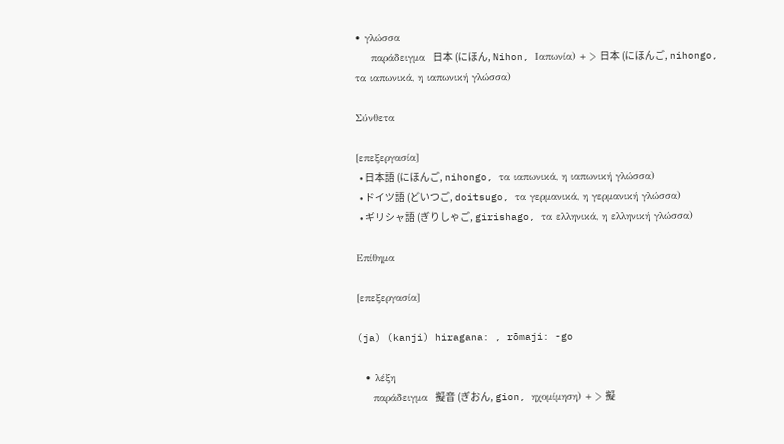• γλώσσα
    παράδειγμα  日本 (にほん, Nihon, Ιαπωνία) + > 日本 (にほんご, nihongo, τα ιαπωνικά, η ιαπωνική γλώσσα)

Σύνθετα

[επεξεργασία]
  • 日本語 (にほんご, nihongo, τα ιαπωνικά, η ιαπωνική γλώσσα)
  • ドイツ語 (どいつご, doitsugo, τα γερμανικά, η γερμανική γλώσσα)
  • ギリシャ語 (ぎりしゃご, girishago, τα ελληνικά, η ελληνική γλώσσα)

Επίθημα

[επεξεργασία]

(ja) (kanji) hiragana: , rōmaji: -go

  • λέξη
    παράδειγμα  擬音 (ぎおん, gion, ηχομίμηση) + > 擬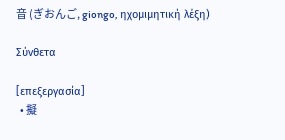音 (ぎおんご, giongo, ηχομιμητική λέξη)

Σύνθετα

[επεξεργασία]
  • 擬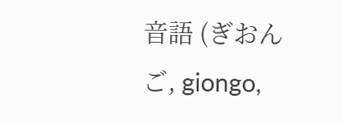音語 (ぎおんご, giongo,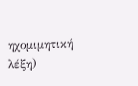ηχομιμητική λέξη)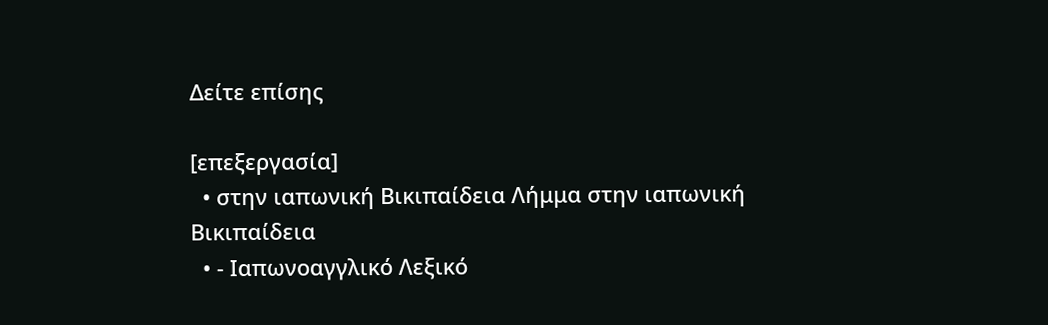Δείτε επίσης

[επεξεργασία]
  • στην ιαπωνική Βικιπαίδεια Λήμμα στην ιαπωνική Βικιπαίδεια
  • - Ιαπωνοαγγλικό Λεξικό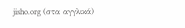jisho.org (στα αγγλικά)